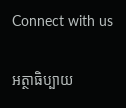Connect with us

អត្ថាធិប្បាយ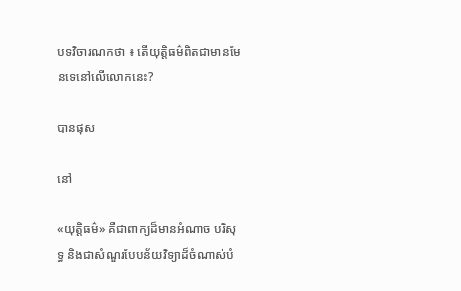បទវិចារណកថា ៖ តើយុត្តិធម៌ពិតជាមានមែនទេនៅលើលោកនេះ?

បានផុស

នៅ

«យុត្តិធម៌» គឺជាពាក្យដ៏មានអំណាច បរិសុទ្ធ និងជាសំណួរបែបន័យវិទ្យាដ៏ចំណាស់បំ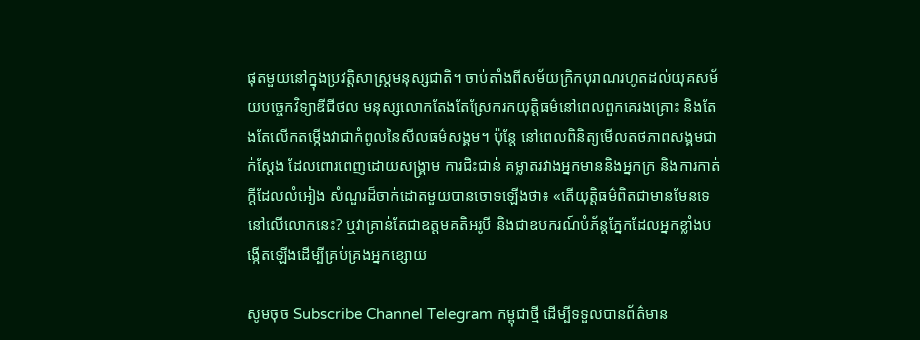ផុតមួយនៅក្នុងប្រវត្តិសាស្ត្រមនុស្សជាតិ។ ចាប់តាំងពីសម័យក្រិកបុរាណរហូតដល់យុគសម័យបច្ចេកវិទ្យាឌីជីថល មនុស្សលោកតែងតែស្រែករកយុត្តិធម៌នៅពេលពួកគេរងគ្រោះ និងតែងតែលើកតម្កើងវាជាកំពូលនៃសីលធម៌សង្គម។ ប៉ុន្តែ នៅពេលពិនិត្យមើលតថភាពសង្គមជាក់ស្ដែង ដែលពោរពេញដោយសង្គ្រាម ការជិះជាន់ គម្លាតរវាងអ្នកមាននិងអ្នកក្រ និងការកាត់ក្ដីដែលលំអៀង សំណួរដ៏ចាក់ដោតមួយបានចោទឡើងថា៖ «តើយុត្តិធម៌ពិតជាមានមែនទេនៅលើលោកនេះ? ឬវាគ្រាន់តែជាឧត្តមគតិអរូបី និងជាឧបករណ៍បំភ័ន្តភ្នែកដែលអ្នកខ្លាំងបង្កើតឡើងដើម្បីគ្រប់គ្រងអ្នកខ្សោយ

សូមចុច Subscribe Channel Telegram កម្ពុជាថ្មី ដើម្បីទទួលបានព័ត៌មាន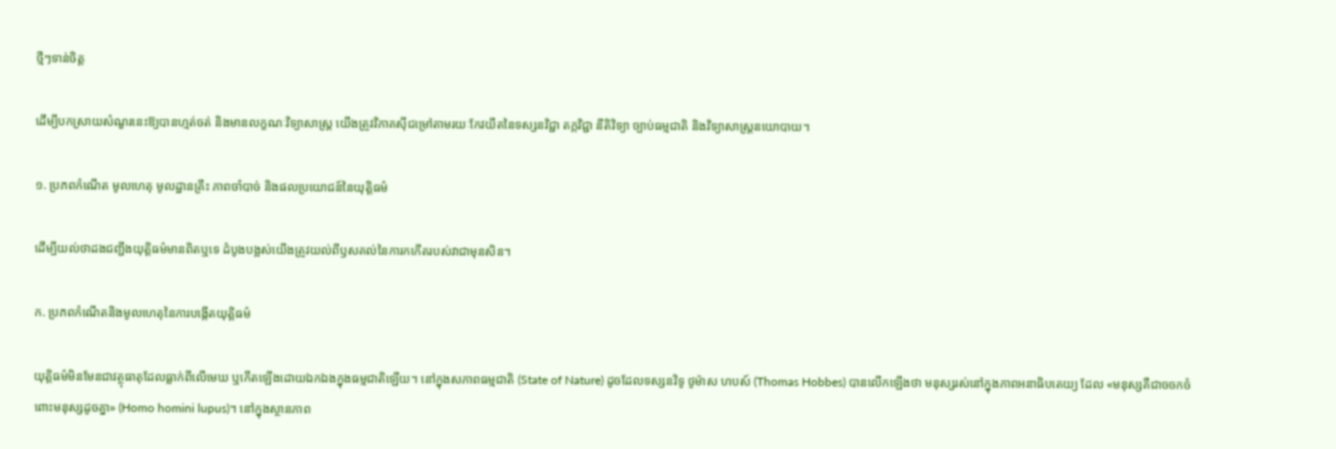ថ្មីៗទាន់ចិត្ត

ដើម្បីបកស្រាយសំណួរនេះឱ្យបានហ្មត់ចត់ និងមានលក្ខណៈវិទ្យាសាស្ត្រ យើងត្រូវវិភាគស៊ីជម្រៅតាមរយៈកែវយឹតនៃទស្សនវិជ្ជា តក្កវិជ្ជា នីតិវិទ្យា ច្បាប់ធម្មជាតិ និងវិទ្យាសាស្ត្រនយោបាយ។

១. ប្រភពកំណើត មូលហេតុ មូលដ្ឋានគ្រឹះ ភាពចាំបាច់ និងផលប្រយោជន៍នៃយុត្តិធម៌

ដើម្បីយល់ថាដងជញ្ជីងយុត្តិធម៌មានពិតឬទេ ដំបូងបង្អស់យើងត្រូវយល់ពីឫសគល់នៃការកកើតរបស់វាជាមុនសិន។

ក. ប្រភពកំណើតនិងមូលហេតុនៃការបង្កើតយុត្តិធម៌

យុត្តិធម៌មិនមែនជាវត្ថុធាតុដែលធ្លាក់ពីលើមេឃ ឬកើតឡើងដោយឯកឯងក្នុងធម្មជាតិឡើយ។ នៅក្នុងសភាពធម្មជាតិ (State of Nature) ដូចដែលទស្សនវិទូ ថូម៉ាស ហបស៍ (Thomas Hobbes) បានលើកឡើងថា មនុស្សរស់នៅក្នុងភាពអនាធិបតេយ្យ ដែល «មនុស្សគឺជាចចកចំពោះមនុស្សដូចគ្នា» (Homo homini lupus)។ នៅក្នុងស្ថានភាព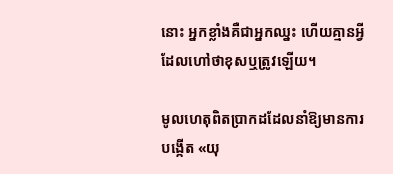នោះ អ្នកខ្លាំងគឺជាអ្នកឈ្នះ ហើយគ្មានអ្វីដែលហៅថាខុសឬត្រូវឡើយ។

មូលហេតុពិតប្រាកដដែលនាំឱ្យមានការបង្កើត «យុ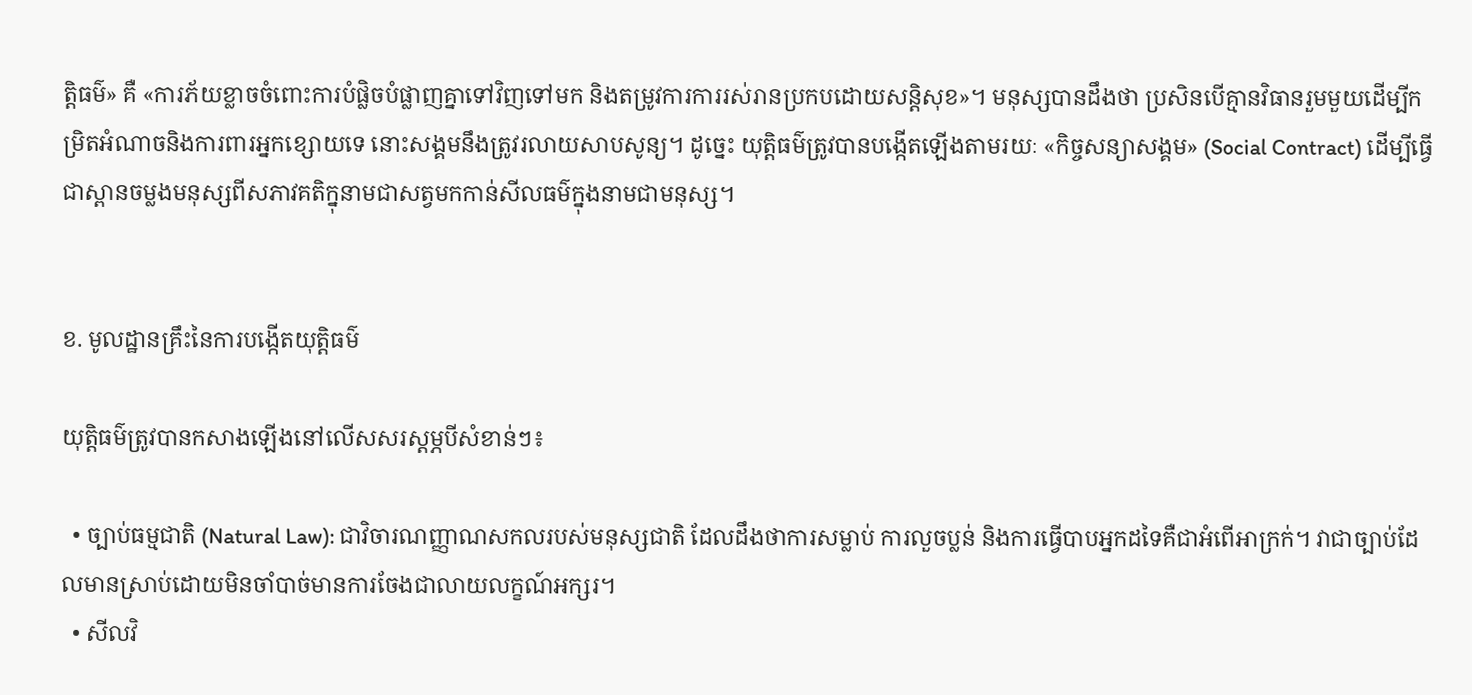ត្តិធម៌» គឺ «ការភ័យខ្លាចចំពោះការបំផ្លិចបំផ្លាញគ្នាទៅវិញទៅមក និងតម្រូវការការរស់រានប្រកបដោយសន្តិសុខ»។ មនុស្សបានដឹងថា ប្រសិនបើគ្មានវិធានរួមមួយដើម្បីកម្រិតអំណាចនិងការពារអ្នកខ្សោយទេ នោះសង្គមនឹងត្រូវរលាយសាបសូន្យ។ ដូច្នេះ យុត្តិធម៌ត្រូវបានបង្កើតឡើងតាមរយៈ «កិច្ចសន្យាសង្គម» (Social Contract) ដើម្បីធ្វើជាស្ពានចម្លងមនុស្សពីសភាវគតិក្នុនាមជាសត្វមកកាន់សីលធម៌ក្នុងនាមជាមនុស្ស។


ខ. មូលដ្ឋានគ្រឹះនៃការបង្កើតយុត្តិធម៌

យុត្តិធម៌ត្រូវបានកសាងឡើងនៅលើសសរស្តម្ភបីសំខាន់ៗ៖

  • ច្បាប់ធម្មជាតិ (Natural Law): ជាវិចារណញ្ញាណសកលរបស់មនុស្សជាតិ ដែលដឹងថាការសម្លាប់ ការលួចប្លន់ និងការធ្វើបាបអ្នកដទៃគឺជាអំពើអាក្រក់។ វាជាច្បាប់ដែលមានស្រាប់ដោយមិនចាំបាច់មានការចែងជាលាយលក្ខណ៍អក្សរ។
  • សីលវិ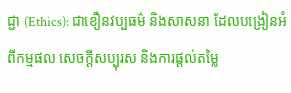ជ្ជា (Ethics): ជាខឿនវប្បធម៌ និងសាសនា ដែលបង្រៀនអំពីកម្មផល សេចក្ដីសប្បុរស និងការផ្ដល់តម្លៃ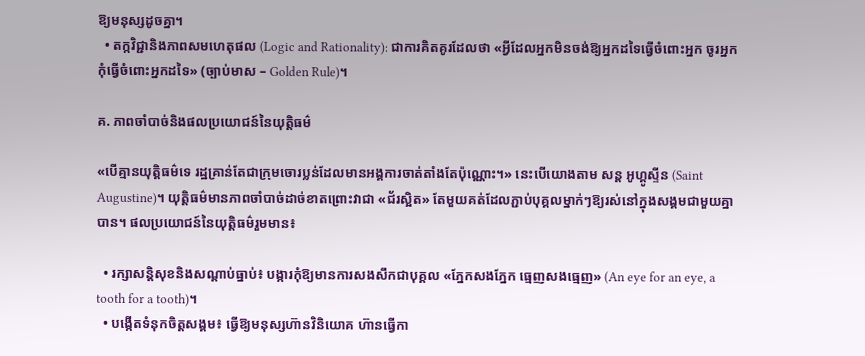ឱ្យមនុស្សដូចគ្នា។
  • តក្កវិជ្ជានិងភាពសមហេតុផល (Logic and Rationality): ជាការគិតគូរដែលថា «អ្វីដែលអ្នកមិនចង់ឱ្យអ្នកដទៃធ្វើចំពោះអ្នក ចូរអ្នកកុំធ្វើចំពោះអ្នកដទៃ» (ច្បាប់មាស – Golden Rule)។

គ. ភាពចាំបាច់និងផលប្រយោជន៍នៃយុត្តិធម៌

«បើគ្មានយុត្តិធម៌ទេ រដ្ឋគ្រាន់តែជាក្រុមចោរប្លន់ដែលមានអង្គការចាត់តាំងតែប៉ុណ្ណោះ។» នេះបើយោងតាម សន្ត អូហ្គូស្ទីន (Saint Augustine)។ យុត្តិធម៌មានភាពចាំបាច់ដាច់ខាតព្រោះវាជា «ជ័រស្អិត» តែមួយគត់ដែលភ្ជាប់បុគ្គលម្នាក់ៗឱ្យរស់នៅក្នុងសង្គមជាមួយគ្នាបាន។ ផលប្រយោជន៍នៃយុត្តិធម៌រួមមាន៖

  • រក្សាសន្តិសុខនិងសណ្តាប់ធ្នាប់៖ បង្ការកុំឱ្យមានការសងសឹកជាបុគ្គល «ភ្នែកសងភ្នែក ធ្មេញសងធ្មេញ» (An eye for an eye, a tooth for a tooth)។
  • បង្កើតទំនុកចិត្តសង្គម៖ ធ្វើឱ្យមនុស្សហ៊ានវិនិយោគ ហ៊ានធ្វើកា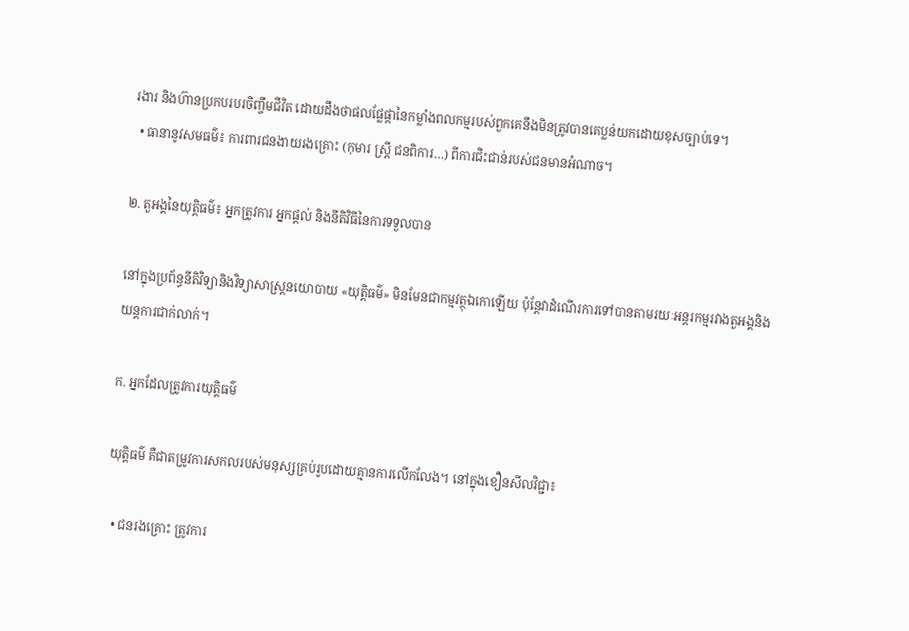រងារ និងហ៊ានប្រកបរបរចិញ្ចឹមជីវិត ដោយដឹងថាផលផ្លែផ្កានៃកម្លាំងពលកម្មរបស់ពួកគេនឹងមិនត្រូវបានគេប្លន់យកដោយខុសច្បាប់ទេ។
  • ធានានូវសមធម៌៖ ការពារជនងាយរងគ្រោះ (កុមារ ស្ត្រី ជនពិការ…) ពីការជិះជាន់របស់ជនមានអំណាច។

២. តួអង្គនៃយុត្តិធម៌៖ អ្នកត្រូវការ អ្នកផ្ដល់ និងនីតិវិធីនៃការទទួលបាន

នៅក្នុងប្រព័ន្ធនីតិវិទ្យានិងវិទ្យាសាស្ត្រនយោបាយ «យុត្តិធម៌» មិនមែនជាកម្មវត្ថុឯកោឡើយ ប៉ុន្តែវាដំណើរការទៅបានតាមរយៈអន្តរកម្មរវាងតួអង្គនិងយន្តការជាក់លាក់។

ក. អ្នកដែលត្រូវការយុត្តិធម៌

យុត្តិធម៌ គឺជាតម្រូវការសកលរបស់មនុស្សគ្រប់រូបដោយគ្មានការលើកលែង។ នៅក្នុងខឿនសីលវិជ្ជា៖

  • ជនរងគ្រោះ ត្រូវការ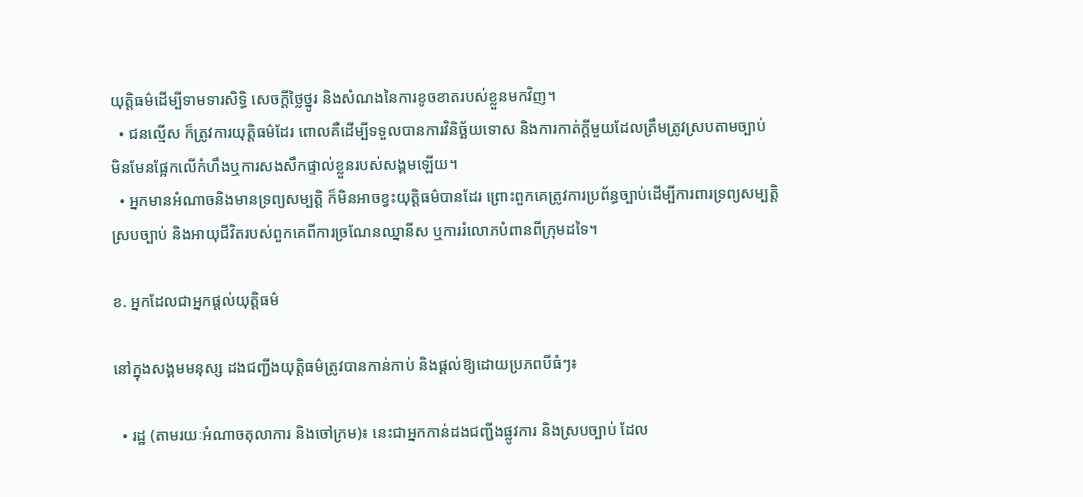យុត្តិធម៌ដើម្បីទាមទារសិទ្ធិ សេចក្ដីថ្លៃថ្នូរ និងសំណងនៃការខូចខាតរបស់ខ្លួនមកវិញ។
  • ជនល្មើស ក៏ត្រូវការយុត្តិធម៌ដែរ ពោលគឺដើម្បីទទួលបានការវិនិច្ឆ័យទោស និងការកាត់ក្ដីមួយដែលត្រឹមត្រូវស្របតាមច្បាប់ មិនមែនផ្អែកលើកំហឹងឬការសងសឹកផ្ទាល់ខ្លួនរបស់សង្គមឡើយ។
  • អ្នកមានអំណាចនិងមានទ្រព្យសម្បត្តិ ក៏មិនអាចខ្វះយុត្តិធម៌បានដែរ ព្រោះពួកគេត្រូវការប្រព័ន្ធច្បាប់ដើម្បីការពារទ្រព្យសម្បត្តិស្របច្បាប់ និងអាយុជីវិតរបស់ពួកគេពីការច្រណែនឈ្នានីស ឬការរំលោភបំពានពីក្រុមដទៃ។

ខ. អ្នកដែលជាអ្នកផ្ដល់យុត្តិធម៌

នៅក្នុងសង្គមមនុស្ស ដងជញ្ជីងយុត្តិធម៌ត្រូវបានកាន់កាប់ និងផ្ដល់ឱ្យដោយប្រភពបីធំៗ៖

  • រដ្ឋ (តាមរយៈអំណាចតុលាការ និងចៅក្រម)៖ នេះជាអ្នកកាន់ដងជញ្ជីងផ្លូវការ និងស្របច្បាប់ ដែល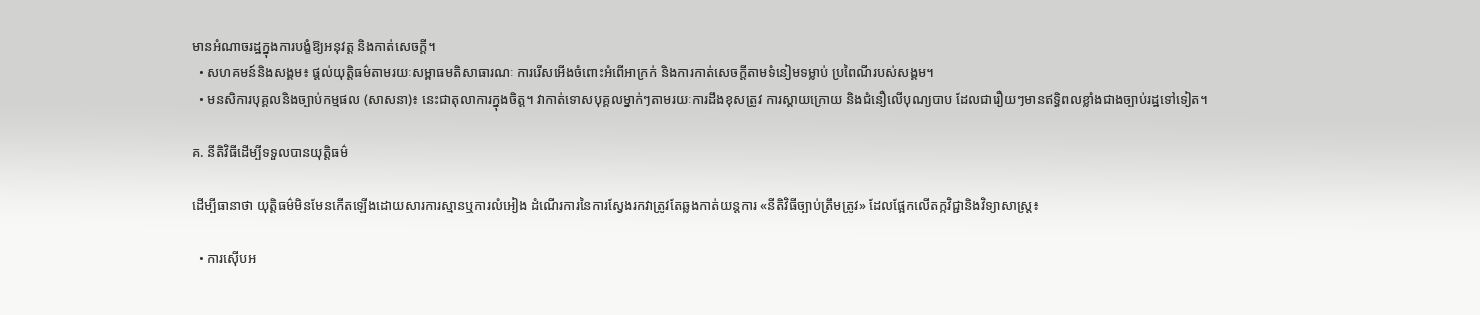មានអំណាចរដ្ឋក្នុងការបង្ខំឱ្យអនុវត្ត និងកាត់សេចក្តី។
  • សហគមន៍និងសង្គម៖ ផ្ដល់យុត្តិធម៌តាមរយៈសម្ពាធមតិសាធារណៈ ការរើសអើងចំពោះអំពើអាក្រក់ និងការកាត់សេចក្តីតាមទំនៀមទម្លាប់ ប្រពៃណីរបស់សង្គម។
  • មនសិការបុគ្គលនិងច្បាប់កម្មផល (សាសនា)៖ នេះជាតុលាការក្នុងចិត្ត។ វាកាត់ទោសបុគ្គលម្នាក់ៗតាមរយៈការដឹងខុសត្រូវ ការស្តាយក្រោយ និងជំនឿលើបុណ្យបាប ដែលជារឿយៗមានឥទ្ធិពលខ្លាំងជាងច្បាប់រដ្ឋទៅទៀត។

គ. នីតិវិធីដើម្បីទទួលបានយុត្តិធម៌

ដើម្បីធានាថា យុត្តិធម៌មិនមែនកើតឡើងដោយសារការស្មានឬការលំអៀង ដំណើរការនៃការស្វែងរកវាត្រូវតែឆ្លងកាត់យន្តការ «នីតិវិធីច្បាប់ត្រឹមត្រូវ» ដែលផ្អែកលើតក្កវិជ្ជានិងវិទ្យាសាស្ត្រ៖

  • ការស៊ើបអ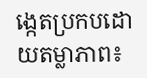ង្កេតប្រកបដោយតម្លាភាព៖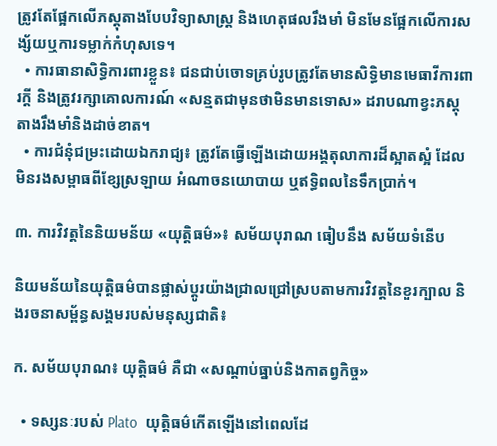ត្រូវតែផ្អែកលើភស្តុតាងបែបវិទ្យាសាស្ត្រ និងហេតុផលរឹងមាំ មិនមែនផ្អែកលើការសង្ស័យឬការទម្លាក់កំហុសទេ។
  • ការធានាសិទ្ធិការពារខ្លួន៖ ជនជាប់ចោទគ្រប់រូបត្រូវតែមានសិទ្ធិមានមេធាវីការពារក្តី និងត្រូវរក្សាគោលការណ៍ «សន្មតជាមុនថាមិនមានទោស» ដរាបណាខ្វះភស្តុតាងរឹងមាំនិងដាច់ខាត។
  • ការជំនុំជម្រះដោយឯករាជ្យ៖ ត្រូវតែធ្វើឡើងដោយអង្គតុលាការដ៏ស្អាតស្អំ ដែលមិនរងសម្ពាធពីខ្សែស្រឡាយ អំណាចនយោបាយ ឬឥទ្ធិពលនៃទឹកប្រាក់។

៣. ការវិវត្តនៃនិយមន័យ «យុត្តិធម៌»៖ សម័យបុរាណ ធៀបនឹង សម័យទំនើប

និយមន័យនៃយុត្តិធម៌បានផ្លាស់ប្តូរយ៉ាងជ្រាលជ្រៅស្របតាមការវិវត្តនៃខួរក្បាល និងរចនាសម្ព័ន្ធសង្គមរបស់មនុស្សជាតិ៖

ក. សម័យបុរាណ៖ យុត្តិធម៌ គឺជា «សណ្តាប់ធ្នាប់និងកាតព្វកិច្ច»

  • ទស្សនៈរបស់ Plato  យុត្តិធម៌កើតឡើងនៅពេលដែ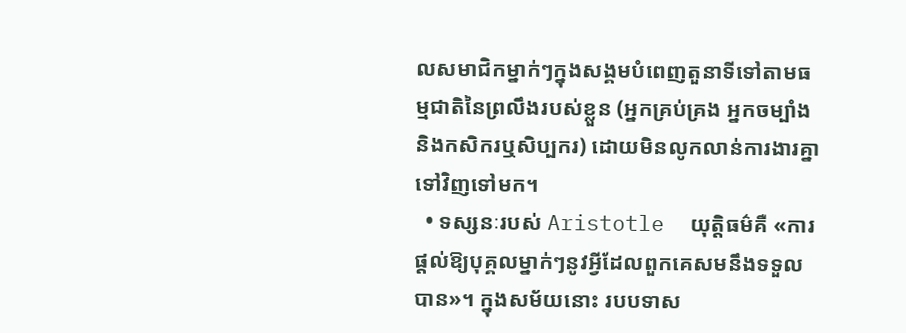លសមាជិកម្នាក់ៗក្នុងសង្គមបំពេញតួនាទីទៅតាមធម្មជាតិនៃព្រលឹងរបស់ខ្លួន (អ្នកគ្រប់គ្រង អ្នកចម្បាំង និងកសិករឬសិប្បករ) ដោយមិនលូកលាន់ការងារគ្នាទៅវិញទៅមក។
  • ទស្សនៈរបស់ Aristotle  យុត្តិធម៌គឺ «ការផ្ដល់ឱ្យបុគ្គលម្នាក់ៗនូវអ្វីដែលពួកគេសមនឹងទទួលបាន»។ ក្នុងសម័យនោះ របបទាស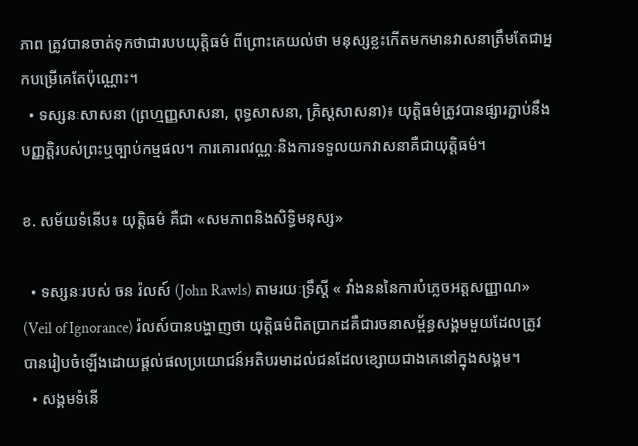ភាព ត្រូវបានចាត់ទុកថាជារបបយុត្តិធម៌ ពីព្រោះគេយល់ថា មនុស្សខ្លះកើតមកមានវាសនាត្រឹមតែជាអ្នកបម្រើគេតែប៉ុណ្ណោះ។
  • ទស្សនៈសាសនា (ព្រហ្មញ្ញសាសនា, ពុទ្ធសាសនា, គ្រិស្តសាសនា)៖ យុត្តិធម៌ត្រូវបានផ្សារភ្ជាប់នឹងបញ្ញត្តិរបស់ព្រះឬច្បាប់កម្មផល។ ការគោរពវណ្ណៈនិងការទទួលយកវាសនាគឺជាយុត្តិធម៌។

ខ. សម័យទំនើប៖ យុត្តិធម៌ គឺជា «សមភាពនិងសិទ្ធិមនុស្ស»

  • ទស្សនៈរបស់ ចន រ៉លស៍ (John Rawls) តាមរយៈទ្រឹស្តី « វាំងនននៃការបំភ្លេចអត្តសញ្ញាណ» (Veil of Ignorance) រ៉លស៍បានបង្ហាញថា យុត្តិធម៌ពិតប្រាកដគឺជារចនាសម្ព័ន្ធសង្គមមួយដែលត្រូវបានរៀបចំឡើងដោយផ្តល់ផលប្រយោជន៍អតិបរមាដល់ជនដែលខ្សោយជាងគេនៅក្នុងសង្គម។
  • សង្គមទំនើ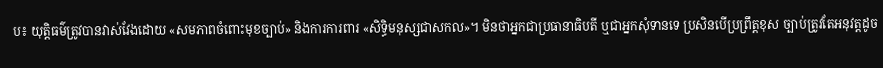ប៖ យុត្តិធម៌ត្រូវបានវាស់វែងដោយ «សមភាពចំពោះមុខច្បាប់» និងការការពារ «សិទ្ធិមនុស្សជាសកល»។ មិនថាអ្នកជាប្រធានាធិបតី ឬជាអ្នកសុំទានទេ ប្រសិនបើប្រព្រឹត្តខុស ច្បាប់ត្រូវតែអនុវត្តដូច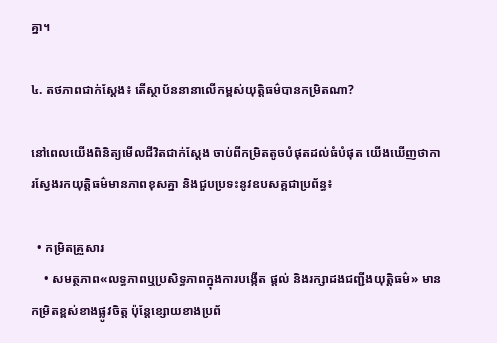គ្នា។

៤. តថភាពជាក់ស្ដែង៖ តើស្ថាប័ននានាលើកម្ពស់យុត្តិធម៌បានកម្រិតណា?

នៅពេលយើងពិនិត្យមើលជីវិតជាក់ស្ដែង ចាប់ពីកម្រិតតូចបំផុតដល់ធំបំផុត យើងឃើញថាការស្វែងរកយុត្តិធម៌មានភាពខុសគ្នា និងជួបប្រទះនូវឧបសគ្គជាប្រព័ន្ធ៖

  • កម្រិតគ្រួសារ
    • សមត្ថភាព«លទ្ធភាពឬប្រសិទ្ធភាពក្នុងការបង្កើត ផ្តល់ និងរក្សាដងជញ្ជីងយុត្តិធម៌» មានកម្រិតខ្ពស់ខាងផ្លូវចិត្ត ប៉ុន្តែខ្សោយខាងប្រព័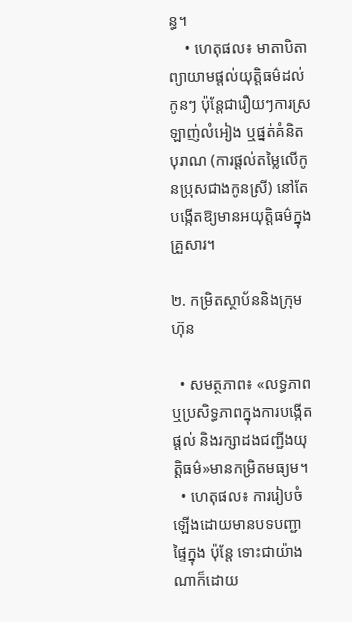ន្ធ។
    • ហេតុផល៖ មាតាបិតាព្យាយាមផ្តល់យុត្តិធម៌ដល់កូនៗ ប៉ុន្តែជារឿយៗការស្រឡាញ់លំអៀង ឬផ្នត់គំនិតបុរាណ (ការផ្តល់តម្លៃលើកូនប្រុសជាងកូនស្រី) នៅតែបង្កើតឱ្យមានអយុត្តិធម៌ក្នុងគ្រួសារ។

២. កម្រិតស្ថាប័ននិងក្រុមហ៊ុន

  • សមត្ថភាព៖ «លទ្ធភាពឬប្រសិទ្ធភាពក្នុងការបង្កើត ផ្តល់ និងរក្សាដងជញ្ជីងយុត្តិធម៌»មានកម្រិតមធ្យម។
  • ហេតុផល៖ ការរៀបចំឡើងដោយមានបទបញ្ជាផ្ទៃក្នុង ប៉ុន្តែ ទោះជាយ៉ាងណាក៏ដោយ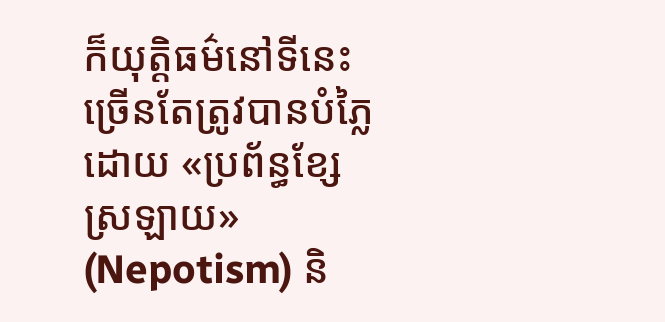ក៏យុត្តិធម៌នៅទីនេះច្រើនតែត្រូវបានបំភ្លៃដោយ «ប្រព័ន្ធខ្សែស្រឡាយ» (Nepotism) និ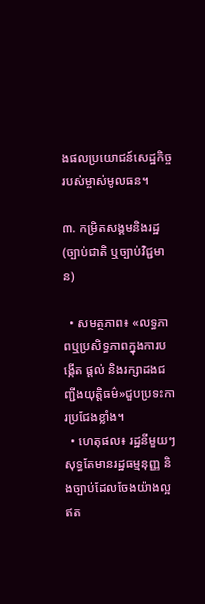ងផលប្រយោជន៍សេដ្ឋកិច្ចរបស់ម្ចាស់មូលធន។

៣. កម្រិតសង្គមនិងរដ្ឋ (ច្បាប់ជាតិ ឬច្បាប់វិជ្ជមាន)

  • សមត្ថភាព៖ «លទ្ធភាពឬប្រសិទ្ធភាពក្នុងការបង្កើត ផ្តល់ និងរក្សាដងជញ្ជីងយុត្តិធម៌»ជួបប្រទះការប្រជែងខ្លាំង។
  • ហេតុផល៖ រដ្ឋនីមួយៗសុទ្ធតែមានរដ្ឋធម្មនុញ្ញ និងច្បាប់ដែលចែងយ៉ាងល្អឥត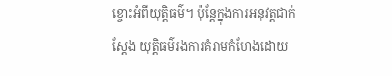ខ្ចោះអំពីយុត្តិធម៌។ ប៉ុន្តែក្នុងការអនុវត្តជាក់ស្តែង យុត្តិធម៌រងការគំរាមកំហែងដោយ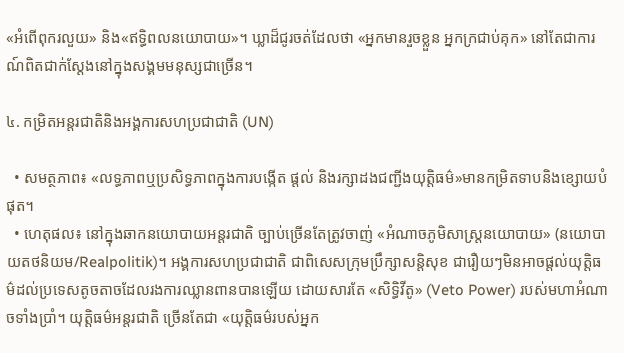«អំពើពុករលួយ» និង«ឥទ្ធិពលនយោបាយ»។ ឃ្លាដ៏ជូរចត់ដែលថា «អ្នកមានរួចខ្លួន អ្នកក្រជាប់គុក» នៅតែជាការណ៍ពិតជាក់ស្តែងនៅក្នុងសង្គមមនុស្សជាច្រើន។

៤. កម្រិតអន្តរជាតិនិងអង្គការសហប្រជាជាតិ (UN)

  • សមត្ថភាព៖ «លទ្ធភាពឬប្រសិទ្ធភាពក្នុងការបង្កើត ផ្តល់ និងរក្សាដងជញ្ជីងយុត្តិធម៌»មានកម្រិតទាបនិងខ្សោយបំផុត។
  • ហេតុផល៖ នៅក្នុងឆាកនយោបាយអន្តរជាតិ ច្បាប់ច្រើនតែត្រូវចាញ់ «អំណាចភូមិសាស្ត្រនយោបាយ» (នយោបាយតថនិយម/Realpolitik)។ អង្គការសហប្រជាជាតិ ជាពិសេសក្រុមប្រឹក្សាសន្តិសុខ ជារឿយៗមិនអាចផ្តល់យុត្តិធម៌ដល់ប្រទេសតូចតាចដែលរងការឈ្លានពានបានឡើយ ដោយសារតែ «សិទ្ធិវីតូ» (Veto Power) របស់មហាអំណាចទាំងប្រាំ។ យុត្តិធម៌អន្តរជាតិ ច្រើនតែជា «យុត្តិធម៌របស់អ្នក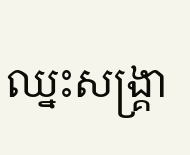ឈ្នះសង្គ្រា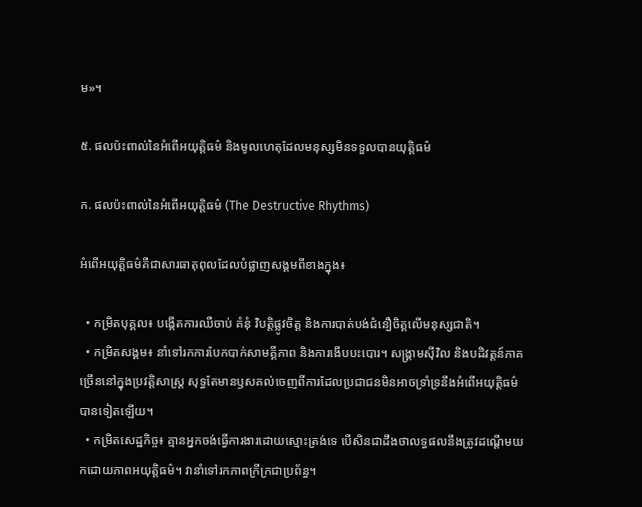ម»។

៥. ផលប៉ះពាល់នៃអំពើអយុត្តិធម៌ និងមូលហេតុដែលមនុស្សមិនទទួលបានយុត្តិធម៌

ក. ផលប៉ះពាល់នៃអំពើអយុត្តិធម៌ (The Destructive Rhythms)

អំពើអយុត្តិធម៌គឺជាសារធាតុពុលដែលបំផ្លាញសង្គមពីខាងក្នុង៖

  • កម្រិតបុគ្គល៖ បង្កើតការឈឺចាប់ គំនុំ វិបត្តិផ្លូវចិត្ត និងការបាត់បង់ជំនឿចិត្តលើមនុស្សជាតិ។
  • កម្រិតសង្គម៖ នាំទៅរកការបែកបាក់សាមគ្គីភាព និងការងើបបះបោរ។ សង្គ្រាមស៊ីវិល និងបដិវត្តន៍ភាគច្រើននៅក្នុងប្រវត្តិសាស្ត្រ សុទ្ធតែមានឫសគល់ចេញពីការដែលប្រជាជនមិនអាចទ្រាំទ្រនឹងអំពើអយុត្តិធម៌បានទៀតឡើយ។
  • កម្រិតសេដ្ឋកិច្ច៖ គ្មានអ្នកចង់ធ្វើការងារដោយស្មោះត្រង់ទេ បើសិនជាដឹងថាលទ្ធផលនឹងត្រូវដណ្តើមយកដោយភាពអយុត្តិធម៌។ វានាំទៅរកភាពក្រីក្រជាប្រព័ន្ធ។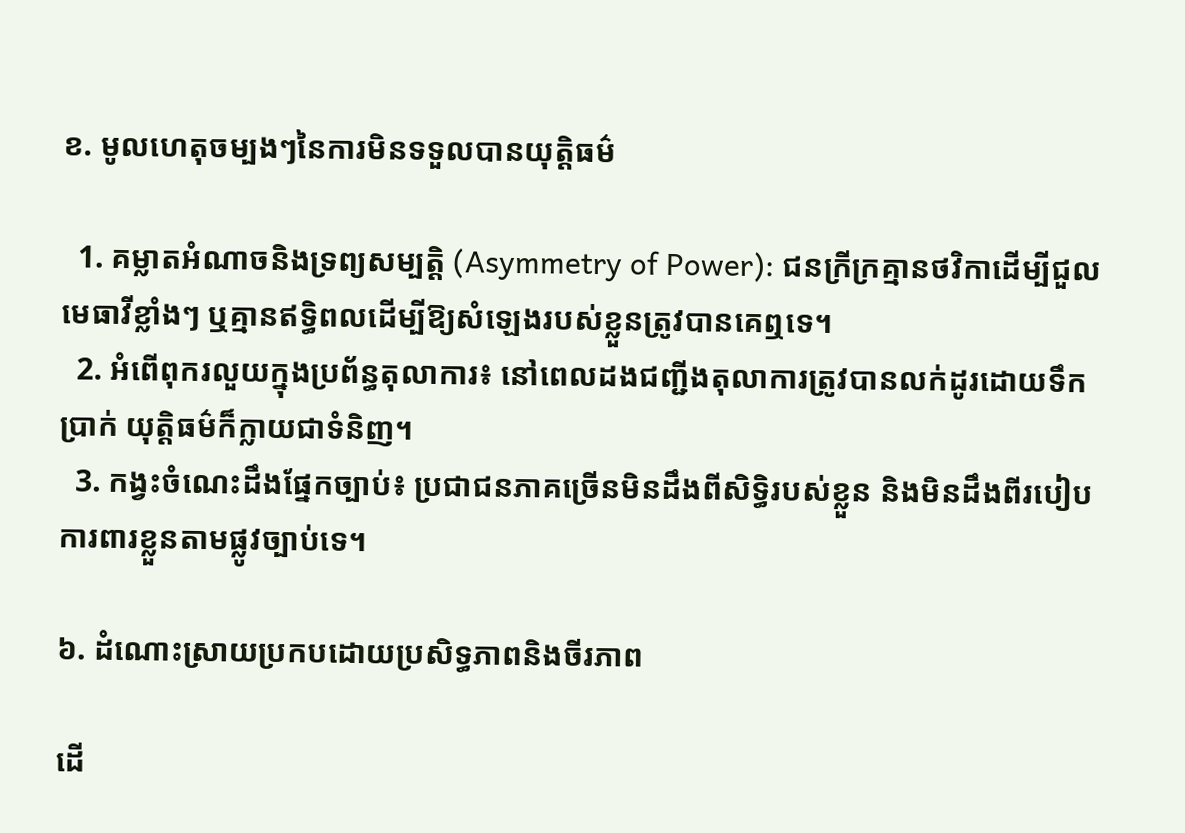ខ. មូលហេតុចម្បងៗនៃការមិនទទួលបានយុត្តិធម៌

  1. គម្លាតអំណាចនិងទ្រព្យសម្បត្តិ (Asymmetry of Power): ជនក្រីក្រគ្មានថវិកាដើម្បីជួលមេធាវីខ្លាំងៗ ឬគ្មានឥទ្ធិពលដើម្បីឱ្យសំឡេងរបស់ខ្លួនត្រូវបានគេឮទេ។
  2. អំពើពុករលួយក្នុងប្រព័ន្ធតុលាការ៖ នៅពេលដងជញ្ជីងតុលាការត្រូវបានលក់ដូរដោយទឹកប្រាក់ យុត្តិធម៌ក៏ក្លាយជាទំនិញ។
  3. កង្វះចំណេះដឹងផ្នែកច្បាប់៖ ប្រជាជនភាគច្រើនមិនដឹងពីសិទ្ធិរបស់ខ្លួន និងមិនដឹងពីរបៀបការពារខ្លួនតាមផ្លូវច្បាប់ទេ។

៦. ដំណោះស្រាយប្រកបដោយប្រសិទ្ធភាពនិងចីរភាព

ដើ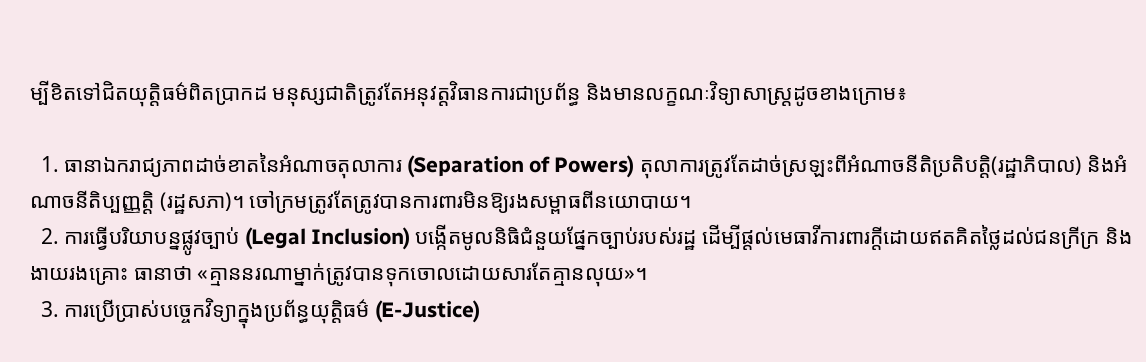ម្បីខិតទៅជិតយុត្តិធម៌ពិតប្រាកដ មនុស្សជាតិត្រូវតែអនុវត្តវិធានការជាប្រព័ន្ធ និងមានលក្ខណៈវិទ្យាសាស្ត្រដូចខាងក្រោម៖

  1. ធានាឯករាជ្យភាពដាច់ខាតនៃអំណាចតុលាការ (Separation of Powers) តុលាការត្រូវតែដាច់ស្រឡះពីអំណាចនីតិប្រតិបត្តិ(រដ្ឋាភិបាល) និងអំណាចនីតិប្បញ្ញត្តិ (រដ្ឋសភា)។ ចៅក្រមត្រូវតែត្រូវបានការពារមិនឱ្យរងសម្ពាធពីនយោបាយ។
  2. ការធ្វើបរិយាបន្នផ្លូវច្បាប់ (Legal Inclusion) បង្កើតមូលនិធិជំនួយផ្នែកច្បាប់របស់រដ្ឋ ដើម្បីផ្តល់មេធាវីការពារក្តីដោយឥតគិតថ្លៃដល់ជនក្រីក្រ និងងាយរងគ្រោះ ធានាថា «គ្មាននរណាម្នាក់ត្រូវបានទុកចោលដោយសារតែគ្មានលុយ»។
  3. ការប្រើប្រាស់បច្ចេកវិទ្យាក្នុងប្រព័ន្ធយុត្តិធម៌ (E-Justice)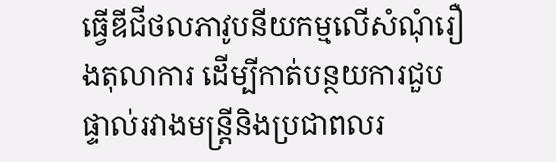ធ្វើឌីជីថលភាវូបនីយកម្មលើសំណុំរឿងតុលាការ ដើម្បីកាត់បន្ថយការជួបផ្ទាល់រវាងមន្ត្រីនិងប្រជាពលរ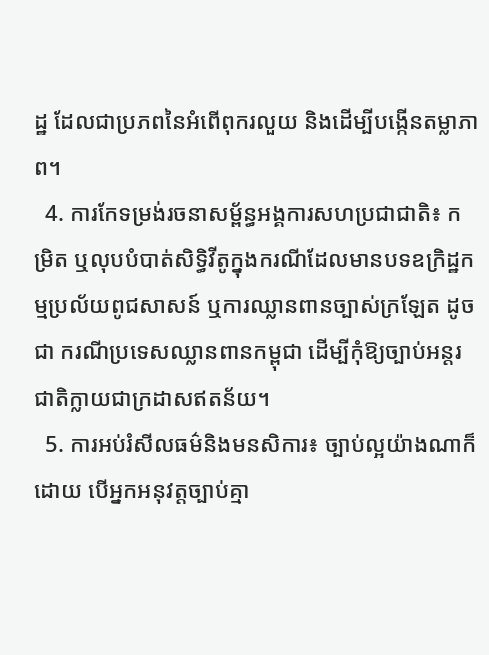ដ្ឋ ដែលជាប្រភពនៃអំពើពុករលួយ និងដើម្បីបង្កើនតម្លាភាព។
  4. ការកែទម្រង់រចនាសម្ព័ន្ធអង្គការសហប្រជាជាតិ៖ កម្រិត ឬលុបបំបាត់សិទ្ធិវីតូក្នុងករណីដែលមានបទឧក្រិដ្ឋកម្មប្រល័យពូជសាសន៍ ឬការឈ្លានពានច្បាស់ក្រឡែត ដូចជា ករណីប្រទេសឈ្លានពានកម្ពុជា ដើម្បីកុំឱ្យច្បាប់អន្តរជាតិក្លាយជាក្រដាសឥតន័យ។
  5. ការអប់រំសីលធម៌និងមនសិការ៖ ច្បាប់ល្អយ៉ាងណាក៏ដោយ បើអ្នកអនុវត្តច្បាប់គ្មា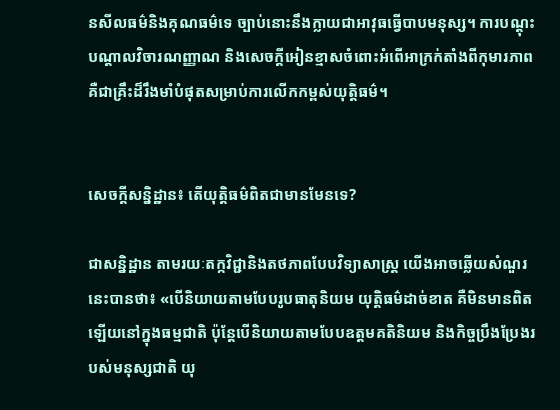នសីលធម៌និងគុណធម៌ទេ ច្បាប់នោះនឹងក្លាយជាអាវុធធ្វើបាបមនុស្ស។ ការបណ្តុះបណ្តាលវិចារណញ្ញាណ និងសេចក្តីអៀនខ្មាសចំពោះអំពើអាក្រក់តាំងពីកុមារភាព គឺជាគ្រឹះដ៏រឹងមាំបំផុតសម្រាប់ការលើកកម្ពស់យុត្តិធម៌។


សេចក្ដីសន្និដ្ឋាន៖ តើយុត្តិធម៌ពិតជាមានមែនទេ?

ជាសន្និដ្ឋាន តាមរយៈតក្កវិជ្ជានិងតថភាពបែបវិទ្យាសាស្ត្រ យើងអាចឆ្លើយសំណួរនេះបានថា៖ «បើនិយាយតាមបែបរូបធាតុនិយម យុត្តិធម៌ដាច់ខាត គឺមិនមានពិតឡើយនៅក្នុងធម្មជាតិ ប៉ុន្តែបើនិយាយតាមបែបឧត្តមគតិនិយម និងកិច្ចប្រឹងប្រែងរបស់មនុស្សជាតិ យុ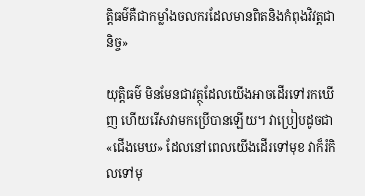ត្តិធម៌គឺជាកម្លាំងចលករដែលមានពិតនិងកំពុងវិវត្តជានិច្ច»

យុត្តិធម៌ មិនមែនជាវត្ថុដែលយើងអាចដើរទៅរកឃើញ ហើយរើសវាមកប្រើបានឡើយ។ វាប្រៀបដូចជា «ជើងមេឃ» ដែលនៅពេលយើងដើរទៅមុខ វាក៏រំកិលទៅមុ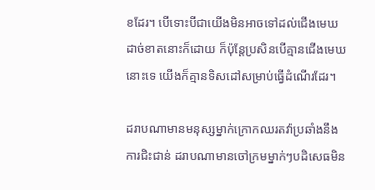ខដែរ។ បើទោះបីជាយើងមិនអាចទៅដល់ជើងមេឃដាច់ខាតនោះក៏ដោយ ក៏ប៉ុន្តែប្រសិនបើគ្មានជើងមេឃនោះទេ យើងក៏គ្មានទិសដៅសម្រាប់ធ្វើដំណើរដែរ។

ដរាបណាមានមនុស្សម្នាក់ក្រោកឈរតវ៉ាប្រឆាំងនឹងការជិះជាន់ ដរាបណាមានចៅក្រមម្នាក់ៗបដិសេធមិន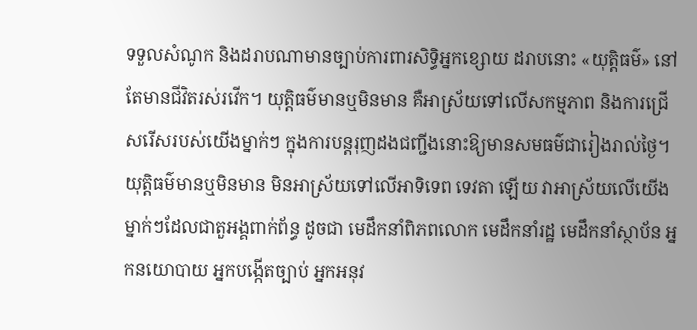ទទួលសំណូក និងដរាបណាមានច្បាប់ការពារសិទ្ធិអ្នកខ្សោយ ដរាបនោះ «យុត្តិធម៌» នៅតែមានជីវិតរស់រវើក។ យុត្តិធម៌មានឬមិនមាន គឺអាស្រ័យទៅលើសកម្មភាព និងការជ្រើសរើសរបស់យើងម្នាក់ៗ ក្នុងការបន្តរុញដងជញ្ជីងនោះឱ្យមានសមធម៌ជារៀងរាល់ថ្ងៃ។ យុត្តិធម៌មានឬមិនមាន មិនអាស្រ័យទៅលើអាទិទេព ទេវតា ឡើយ វាអាស្រ័យលើយើងម្នាក់ៗដែលជាតួអង្គពាក់ព័ន្ធ ដូចជា មេដឹកនាំពិភពលោក មេដឹកនាំរដ្ឋ មេដឹកនាំស្ថាប័ន អ្នកនយោបាយ អ្នកបង្កើតច្បាប់ អ្នកអនុវ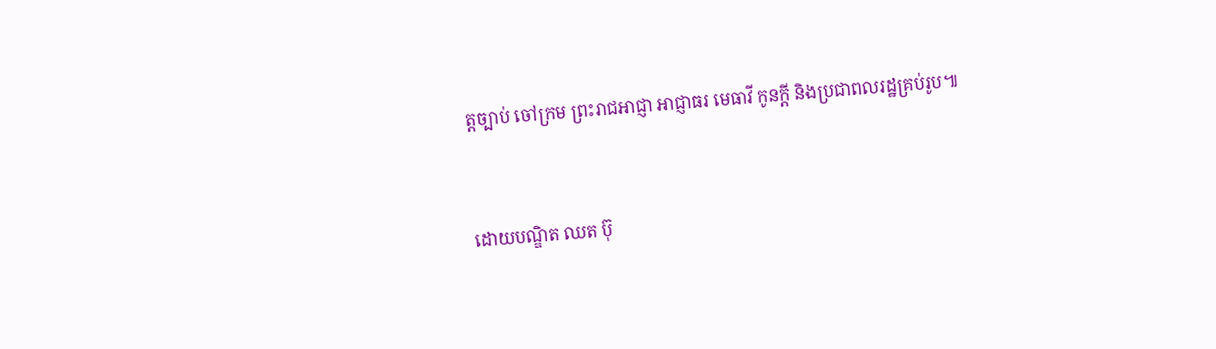ត្តច្បាប់ ចៅក្រម ព្រះរាជអាជ្ញា អាជ្ញាធរ មេធាវី កូនក្ដី និងប្រជាពលរដ្ឋគ្រប់រូប៕


ដោយបណ្ឌិត ឈត ប៊ុ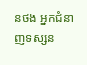នថង អ្នកជំនាញទស្សន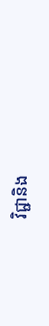វិជ្ជានិង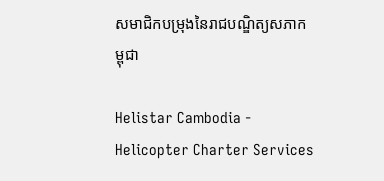សមាជិកបម្រុងនៃរាជបណ្ឌិត្យសភាកម្ពុជា

Helistar Cambodia - Helicopter Charter Services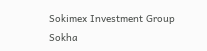Sokimex Investment Group
Sokha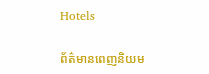Hotels

ព័ត៌មានពេញនិយម